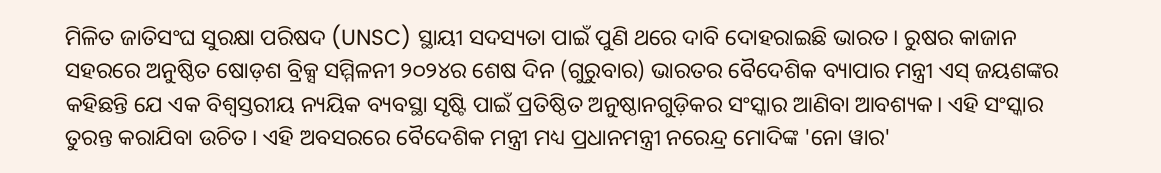ମିଳିତ ଜାତିସଂଘ ସୁରକ୍ଷା ପରିଷଦ (UNSC) ସ୍ଥାୟୀ ସଦସ୍ୟତା ପାଇଁ ପୁଣି ଥରେ ଦାବି ଦୋହରାଇଛି ଭାରତ। ରୁଷର କାଜାନ ସହରରେ ଅନୁଷ୍ଠିତ ଷୋଡ଼ଶ ବ୍ରିକ୍ସ ସମ୍ମିଳନୀ ୨୦୨୪ର ଶେଷ ଦିନ (ଗୁରୁବାର) ଭାରତର ବୈଦେଶିକ ବ୍ୟାପାର ମନ୍ତ୍ରୀ ଏସ୍ ଜୟଶଙ୍କର କହିଛନ୍ତି ଯେ ଏକ ବିଶ୍ୱସ୍ତରୀୟ ନ୍ୟୟିକ ବ୍ୟବସ୍ଥା ସୃଷ୍ଟି ପାଇଁ ପ୍ରତିଷ୍ଠିତ ଅନୁଷ୍ଠାନଗୁଡ଼ିକର ସଂସ୍କାର ଆଣିବା ଆବଶ୍ୟକ। ଏହି ସଂସ୍କାର ତୁରନ୍ତ କରାଯିବା ଉଚିତ। ଏହି ଅବସରରେ ବୈଦେଶିକ ମନ୍ତ୍ରୀ ମଧ୍ୟ ପ୍ରଧାନମନ୍ତ୍ରୀ ନରେନ୍ଦ୍ର ମୋଦିଙ୍କ 'ନୋ ୱାର'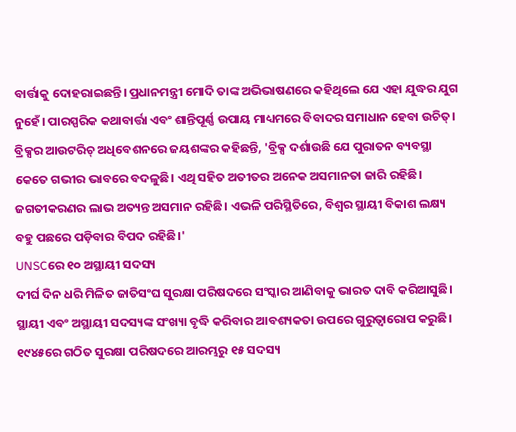ବାର୍ତ୍ତାକୁ ଦୋହରାଇଛନ୍ତି। ପ୍ରଧାନମନ୍ତ୍ରୀ ମୋଦି ତାଙ୍କ ଅଭିଭାଷଣରେ କହିଥିଲେ ଯେ ଏହା ଯୁଦ୍ଧର ଯୁଗ ନୁହେଁ। ପାରସ୍ପରିକ କଥାବାର୍ତ୍ତା ଏବଂ ଶାନ୍ତିପୂର୍ଣ୍ଣ ଉପାୟ ମାଧ୍ୟମରେ ବିବାଦର ସମାଧାନ ହେବା ଉଚିତ୍।
ବ୍ରିକ୍ସର ଆଉଟରିଚ୍ ଅଧିବେଶନରେ ଜୟଶଙ୍କର କହିଛନ୍ତି, 'ବ୍ରିକ୍ସ ଦର୍ଶାଉଛି ଯେ ପୁରାତନ ବ୍ୟବସ୍ଥା କେତେ ଗଭୀର ଭାବରେ ବଦଳୁଛି। ଏଥି ସହିତ ଅତୀତର ଅନେକ ଅସମାନତା ଜାରି ରହିଛି। ଜଗତୀକରଣର ଲାଭ ଅତ୍ୟନ୍ତ ଅସମାନ ରହିଛି। ଏଭଳି ପରିସ୍ଥିତିରେ, ବିଶ୍ୱର ସ୍ଥାୟୀ ବିକାଶ ଲକ୍ଷ୍ୟ ବହୁ ପଛରେ ପଡ଼ିବାର ବିପଦ ରହିଛି।'
UNSCରେ ୧୦ ଅସ୍ଥାୟୀ ସଦସ୍ୟ
ଦୀର୍ଘ ଦିନ ଧରି ମିଳିତ ଜାତିସଂଘ ସୁରକ୍ଷା ପରିଷଦରେ ସଂସ୍କାର ଆଣିବାକୁ ଭାରତ ଦାବି କରିଆସୁଛି। ସ୍ଥାୟୀ ଏବଂ ଅସ୍ଥାୟୀ ସଦସ୍ୟଙ୍କ ସଂଖ୍ୟା ବୃଦ୍ଧି କରିବାର ଆବଶ୍ୟକତା ଉପରେ ଗୁରୁତ୍ୱାରୋପ କରୁଛି। ୧୯୪୫ରେ ଗଠିତ ସୁରକ୍ଷା ପରିଷଦରେ ଆରମ୍ଭରୁ ୧୫ ସଦସ୍ୟ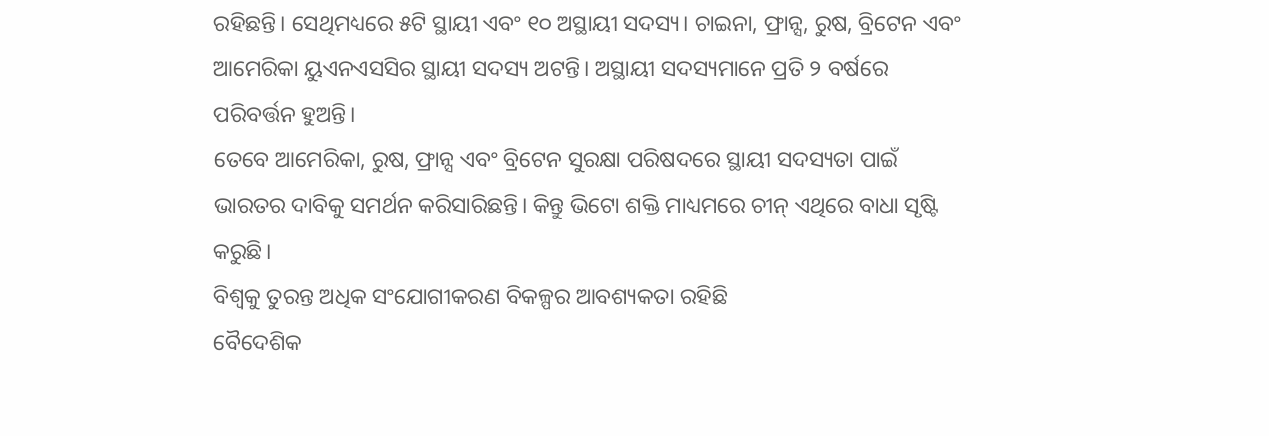ରହିଛନ୍ତି। ସେଥିମଧ୍ୟରେ ୫ଟି ସ୍ଥାୟୀ ଏବଂ ୧୦ ଅସ୍ଥାୟୀ ସଦସ୍ୟ। ଚାଇନା, ଫ୍ରାନ୍ସ, ରୁଷ, ବ୍ରିଟେନ ଏବଂ ଆମେରିକା ୟୁଏନଏସସିର ସ୍ଥାୟୀ ସଦସ୍ୟ ଅଟନ୍ତି। ଅସ୍ଥାୟୀ ସଦସ୍ୟମାନେ ପ୍ରତି ୨ ବର୍ଷରେ ପରିବର୍ତ୍ତନ ହୁଅନ୍ତି।
ତେବେ ଆମେରିକା, ରୁଷ, ଫ୍ରାନ୍ସ ଏବଂ ବ୍ରିଟେନ ସୁରକ୍ଷା ପରିଷଦରେ ସ୍ଥାୟୀ ସଦସ୍ୟତା ପାଇଁ ଭାରତର ଦାବିକୁ ସମର୍ଥନ କରିସାରିଛନ୍ତି। କିନ୍ତୁ ଭିଟୋ ଶକ୍ତି ମାଧ୍ୟମରେ ଚୀନ୍ ଏଥିରେ ବାଧା ସୃଷ୍ଟି କରୁଛି।
ବିଶ୍ୱକୁ ତୁରନ୍ତ ଅଧିକ ସଂଯୋଗୀକରଣ ବିକଳ୍ପର ଆବଶ୍ୟକତା ରହିଛି
ବୈଦେଶିକ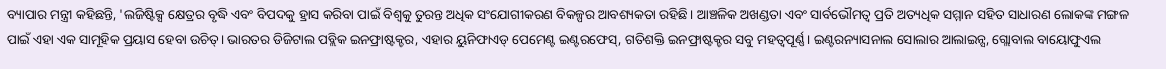ବ୍ୟାପାର ମନ୍ତ୍ରୀ କହିଛନ୍ତି, 'ଲଜିଷ୍ଟିକ୍ସ କ୍ଷେତ୍ରର ବୃଦ୍ଧି ଏବଂ ବିପଦକୁ ହ୍ରାସ କରିବା ପାଇଁ ବିଶ୍ୱକୁ ତୁରନ୍ତ ଅଧିକ ସଂଯୋଗୀକରଣ ବିକଳ୍ପର ଆବଶ୍ୟକତା ରହିଛି। ଆଞ୍ଚଳିକ ଅଖଣ୍ଡତା ଏବଂ ସାର୍ବଭୌମତ୍ୱ ପ୍ରତି ଅତ୍ୟଧିକ ସମ୍ମାନ ସହିତ ସାଧାରଣ ଲୋକଙ୍କ ମଙ୍ଗଳ ପାଇଁ ଏହା ଏକ ସାମୂହିକ ପ୍ରୟାସ ହେବା ଉଚିତ୍। ଭାରତର ଡିଜିଟାଲ ପବ୍ଲିକ ଇନଫ୍ରାଷ୍ଟକ୍ଚର, ଏହାର ୟୁନିଫାଏଡ୍ ପେମେଣ୍ଟ ଇଣ୍ଟରଫେସ୍, ଗତିଶକ୍ତି ଇନଫ୍ରାଷ୍ଟକ୍ଚର ସବୁ ମହତ୍ବପୂର୍ଣ୍ଣ। ଇଣ୍ଟରନ୍ୟାସନାଲ ସୋଲାର ଆଲାଇନ୍ସ, ଗ୍ଲୋବାଲ ବାୟୋଫୁଏଲ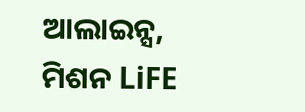ଆଲାଇନ୍ସ, ମିଶନ LiFE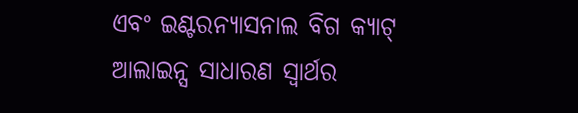ଏବଂ ଇଣ୍ଟରନ୍ୟାସନାଲ ବିଗ କ୍ୟାଟ୍ ଆଲାଇନ୍ସ ସାଧାରଣ ସ୍ୱାର୍ଥର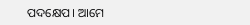ପଦକ୍ଷେପ। ଆମେ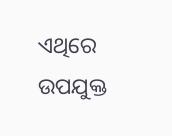ଏଥିରେ ଉପଯୁକ୍ତ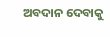ଅବଦାନ ଦେବାକୁ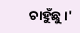ଚାହୁଁଛୁ।'